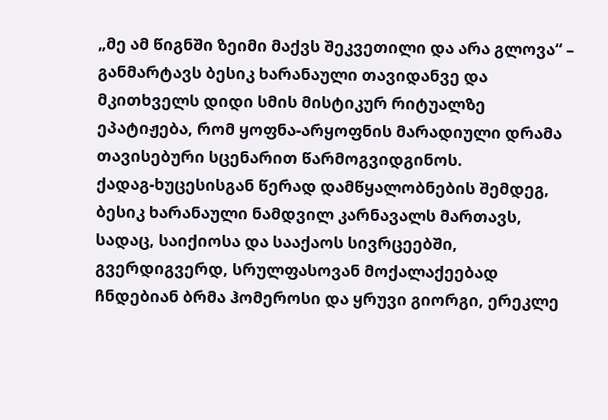„მე ამ წიგნში ზეიმი მაქვს შეკვეთილი და არა გლოვა“ – განმარტავს ბესიკ ხარანაული თავიდანვე და მკითხველს დიდი სმის მისტიკურ რიტუალზე ეპატიჟება, რომ ყოფნა-არყოფნის მარადიული დრამა თავისებური სცენარით წარმოგვიდგინოს.
ქადაგ-ხუცესისგან წერად დამწყალობნების შემდეგ, ბესიკ ხარანაული ნამდვილ კარნავალს მართავს, სადაც, საიქიოსა და სააქაოს სივრცეებში, გვერდიგვერდ, სრულფასოვან მოქალაქეებად ჩნდებიან ბრმა ჰომეროსი და ყრუვი გიორგი, ერეკლე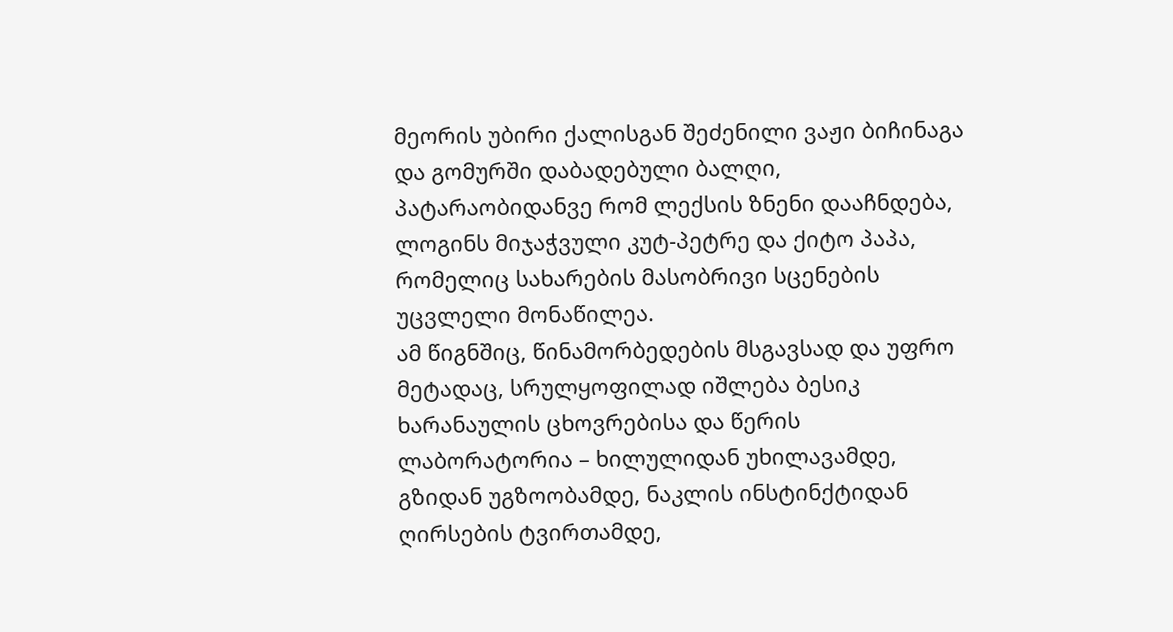მეორის უბირი ქალისგან შეძენილი ვაჟი ბიჩინაგა და გომურში დაბადებული ბალღი, პატარაობიდანვე რომ ლექსის ზნენი დააჩნდება, ლოგინს მიჯაჭვული კუტ-პეტრე და ქიტო პაპა, რომელიც სახარების მასობრივი სცენების უცვლელი მონაწილეა.
ამ წიგნშიც, წინამორბედების მსგავსად და უფრო მეტადაც, სრულყოფილად იშლება ბესიკ ხარანაულის ცხოვრებისა და წერის ლაბორატორია – ხილულიდან უხილავამდე, გზიდან უგზოობამდე, ნაკლის ინსტინქტიდან ღირსების ტვირთამდე,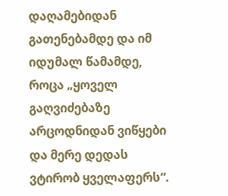დაღამებიდან გათენებამდე და იმ იდუმალ წამამდე, როცა „ყოველ გაღვიძებაზე არცოდნიდან ვიწყები და მერე დედას ვტირობ ყველაფერს“.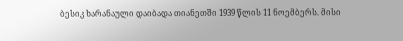ბესიკ ხარანაული დაიბადა თიანეთში 1939 წლის 11 ნოემბერს. მისი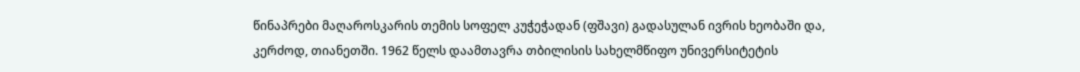წინაპრები მაღაროსკარის თემის სოფელ კუჭეჭადან (ფშავი) გადასულან ივრის ხეობაში და, კერძოდ, თიანეთში. 1962 წელს დაამთავრა თბილისის სახელმწიფო უნივერსიტეტის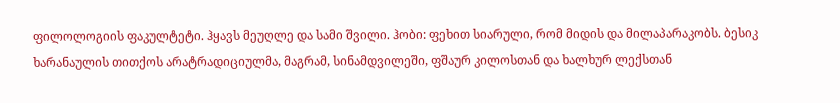ფილოლოგიის ფაკულტეტი. ჰყავს მეუღლე და სამი შვილი. ჰობი: ფეხით სიარული, რომ მიდის და მილაპარაკობს. ბესიკ ხარანაულის თითქოს არატრადიციულმა, მაგრამ, სინამდვილეში, ფშაურ კილოსთან და ხალხურ ლექსთან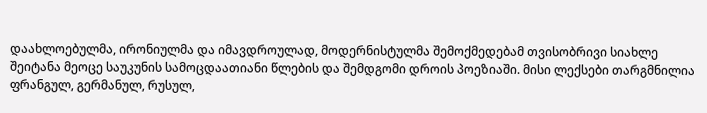დაახლოებულმა, ირონიულმა და იმავდროულად, მოდერნისტულმა შემოქმედებამ თვისობრივი სიახლე შეიტანა მეოცე საუკუნის სამოცდაათიანი წლების და შემდგომი დროის პოეზიაში. მისი ლექსები თარგმნილია ფრანგულ, გერმანულ, რუსულ,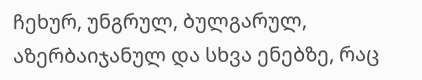ჩეხურ, უნგრულ, ბულგარულ, აზერბაიჯანულ და სხვა ენებზე, რაც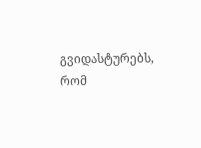გვიდასტურებს, რომ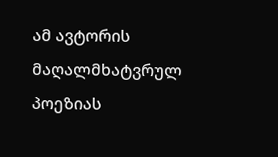ამ ავტორის მაღალმხატვრულ პოეზიას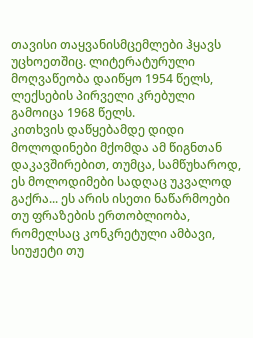თავისი თაყვანისმცემლები ჰყავს უცხოეთშიც. ლიტერატურული მოღვაწეობა დაიწყო 1954 წელს, ლექსების პირველი კრებული გამოიცა 1968 წელს.
კითხვის დაწყებამდე დიდი მოლოდინები მქომდა ამ წიგნთან დაკავშირებით, თუმცა, სამწუხაროდ, ეს მოლოდიმები სადღაც უკვალოდ გაქრა... ეს არის ისეთი ნაწარმოები თუ ფრაზების ერთობლიობა, რომელსაც კონკრეტული ამბავი, სიუჟეტი თუ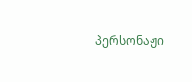პერსონაჟი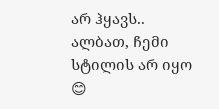არ ჰყავს.. ალბათ, ჩემი სტილის არ იყო 😊